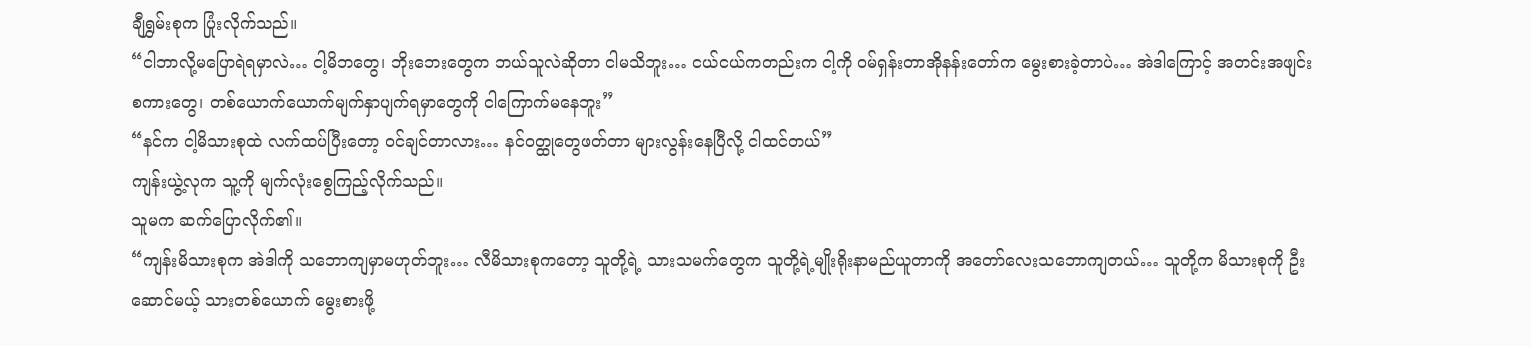ချီရွှမ်းစုက ပြုံးလိုက်သည်။
“ငါဘာလို့မပြောရဲရမှာလဲ… ငါ့မိဘတွေ၊ ဘိုးဘေးတွေက ဘယ်သူလဲဆိုတာ ငါမသိဘူး… ငယ်ငယ်ကတည်းက ငါ့ကို ဝမ်ရှန်းတာအိုနန်းတော်က မွေးစားခဲ့တာပဲ… အဲဒါကြောင့် အတင်းအဖျင်းစကားတွေ၊ တစ်ယောက်ယောက်မျက်နှာပျက်ရမှာတွေကို ငါကြောက်မနေဘူး”
“နင်က ငါ့မိသားစုထဲ လက်ထပ်ပြီးတော့ ဝင်ချင်တာလား… နင်ဝတ္ထုတွေဖတ်တာ များလွန်းနေပြီလို့ ငါထင်တယ်”
ကျန်းယွဲ့လုက သူ့ကို မျက်လုံးစွေကြည့်လိုက်သည်။
သူမက ဆက်ပြောလိုက်၏။
“ကျန်းမိသားစုက အဲဒါကို သဘောကျမှာမဟုတ်ဘူး… လီမိသားစုကတော့ သူတို့ရဲ့ သားသမက်တွေက သူတို့ရဲ့မျိုးရိုးနာမည်ယူတာကို အတော်လေးသဘောကျတယ်… သူတို့က မိသားစုကို ဦးဆောင်မယ့် သားတစ်ယောက် မွေးစားဖို့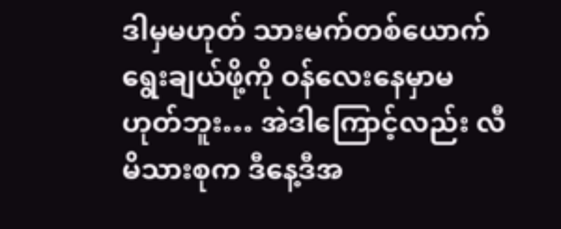ဒါမှမဟုတ် သားမက်တစ်ယောက်ရွေးချယ်ဖို့ကို ဝန်လေးနေမှာမဟုတ်ဘူး… အဲဒါကြောင့်လည်း လီမိသားစုက ဒီနေ့ဒီအ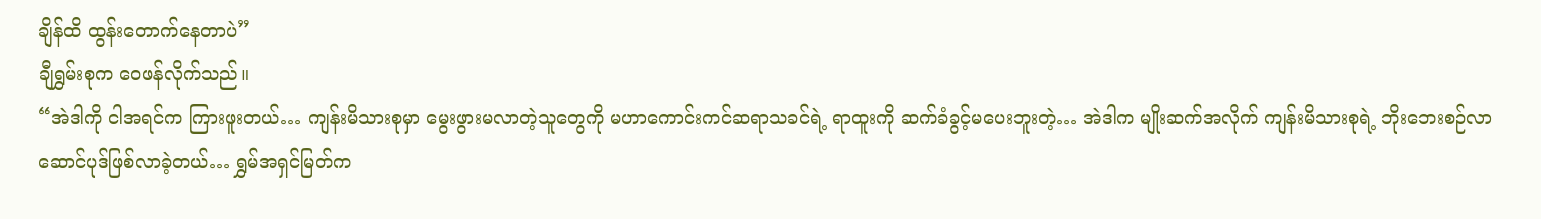ချိန်ထိ ထွန်းတောက်နေတာပဲ”
ချီရွှမ်းစုက ဝေဖန်လိုက်သည်။
“အဲဒါကို ငါအရင်က ကြားဖူးတယ်… ကျန်းမိသားစုမှာ မွေးဖွားမလာတဲ့သူတွေကို မဟာကောင်းကင်ဆရာသခင်ရဲ့ ရာထူးကို ဆက်ခံခွင့်မပေးဘူးတဲ့… အဲဒါက မျိုးဆက်အလိုက် ကျန်းမိသားစုရဲ့ ဘိုးဘေးစဉ်လာဆောင်ပုဒ်ဖြစ်လာခဲ့တယ်… ရွှမ်အရှင်မြတ်က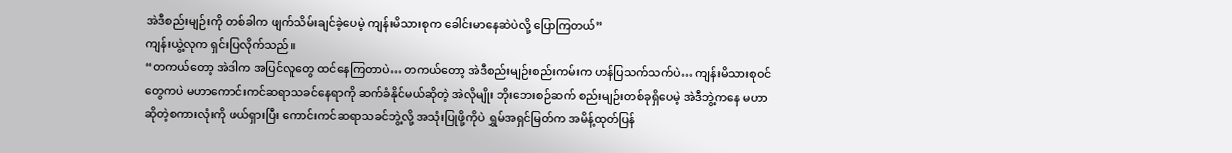အဲဒီစည်းမျဉ်းကို တစ်ခါက ဖျက်သိမ်းချင်ခဲ့ပေမဲ့ ကျန်းမိသားစုက ခေါင်းမာနေဆဲပဲလို့ ပြောကြတယ်”
ကျန်းယွဲ့လုက ရှင်းပြလိုက်သည်။
“တကယ်တော့ အဲဒါက အပြင်လူတွေ ထင်နေကြတာပဲ… တကယ်တော့ အဲဒီစည်းမျဉ်းစည်းကမ်းက ဟန်ပြသက်သက်ပဲ… ကျန်းမိသားစုဝင်တွေကပဲ မဟာကောင်းကင်ဆရာသခင်နေရာကို ဆက်ခံနိုင်မယ်ဆိုတဲ့ အဲလိုမျိုး ဘိုးဘေးစဉ်ဆက် စည်းမျဉ်းတစ်ခုရှိပေမဲ့ အဲဒီဘွဲ့ကနေ မဟာဆိုတဲ့စကားလုံးကို ဖယ်ရှားပြီး ကောင်းကင်ဆရာသခင်ဘွဲ့လို့ အသုံးပြုဖို့ကိုပဲ ရွှမ်အရှင်မြတ်က အမိန့်ထုတ်ပြန်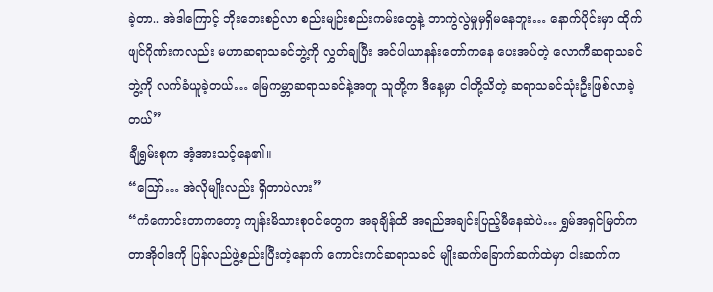ခဲ့တာ.. အဲဒါကြောင့် ဘိုးဘေးစဉ်လာ စည်းမျဉ်းစည်းကမ်းတွေနဲ့ ဘာကွဲလွဲမှုမှရှိမနေဘူး… နောက်ပိုင်းမှာ ထိုက်ဖျင်ဂိုဏ်းကလည်း မဟာဆရာသခင်ဘွဲ့ကို လွှတ်ချပြီး အင်ပါယာနန်းတော်ကနေ ပေးအပ်တဲ့ လောကီဆရာသခင်ဘွဲ့ကို လက်ခံယူခဲ့တယ်… မြေကမ္ဘာဆရာသခင်နဲ့အတူ သူတို့က ဒီနေ့မှာ ငါတို့သိတဲ့ ဆရာသခင်သုံးဦးဖြစ်လာခဲ့တယ်”
ချီရွှမ်းစုက အံ့အားသင့်နေ၏။
“ဪ… အဲလိုမျိုးလည်း ရှိတာပဲလား”
“ကံကောင်းတာကတော့ ကျန်းမိသားစုဝင်တွေက အခုချိန်ထိ အရည်အချင်းပြည့်မီနေဆဲပဲ… ရွှမ်အရှင်မြတ်က တာအိုဝါဒကို ပြန်လည်ဖွဲ့စည်းပြီးတဲ့နောက် ကောင်းကင်ဆရာသခင် မျိုးဆက်ခြောက်ဆက်ထဲမှာ ငါးဆက်က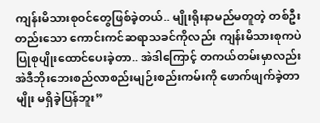ကျန်းမိသားစုဝင်တွေဖြစ်ခဲ့တယ်.. မျိုးရိုးနာမည်မတူတဲ့ တစ်ဦးတည်းသော ကောင်းကင်ဆရာသခင်ကိုလည်း ကျန်းမိသားစုကပဲ ပြုစုပျိုးထောင်ပေးခဲ့တာ.. အဲဒါကြောင့် တကယ်တမ်းမှာလည်း အဲဒီဘိုးဘေးစည်လာစည်းမျဉ်းစည်းကမ်းကို ဖောက်ဖျက်ခဲ့တာမျိုး မရှိခဲ့ပြန်ဘူး”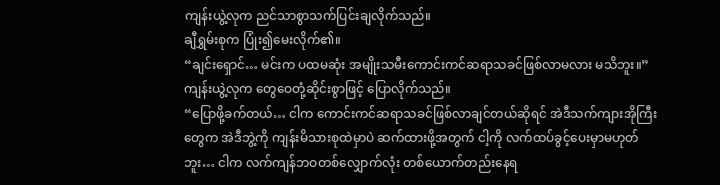ကျန်းယွဲ့လုက ညင်သာစွာသက်ပြင်းချလိုက်သည်။
ချီရွှမ်းစုက ပြုံး၍မေးလိုက်၏။
“ချင်းရှောင်… မင်းက ပထမဆုံး အမျိုးသမီးကောင်းကင်ဆရာသခင်ဖြစ်လာမလား မသိဘူး။”
ကျန်းယွဲ့လုက တွေဝေတုံ့ဆိုင်းစွာဖြင့် ပြောလိုက်သည်။
“ပြောဖို့ခက်တယ်… ငါက ကောင်းကင်ဆရာသခင်ဖြစ်လာချင်တယ်ဆိုရင် အဲဒီသက်ကျားအိုကြီးတွေက အဲဒီဘွဲ့ကို ကျန်းမိသားစုထဲမှာပဲ ဆက်ထားဖို့အတွက် ငါ့ကို လက်ထပ်ခွင့်ပေးမှာမဟုတ်ဘူး… ငါက လက်ကျန်ဘဝတစ်လျှောက်လုံး တစ်ယောက်တည်းနေရ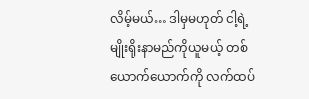လိမ့်မယ်… ဒါမှမဟုတ် ငါ့ရဲ့မျိုးရိုးနာမည်ကိုယူမယ့် တစ်ယောက်ယောက်ကို လက်ထပ်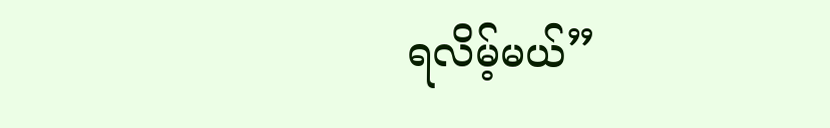ရလိမ့်မယ်”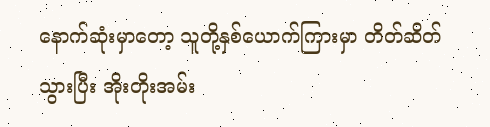နောက်ဆုံးမှာတော့ သူတို့နှစ်ယောက်ကြားမှာ တိတ်ဆိတ်သွားပြီး အိုးတိုးအမ်း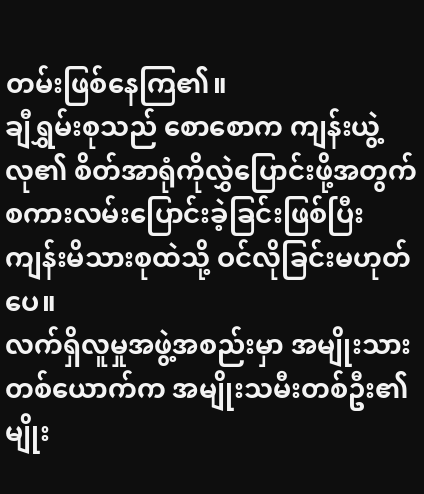တမ်းဖြစ်နေကြ၏။
ချီရွှမ်းစုသည် စောစောက ကျန်းယွဲ့လု၏ စိတ်အာရုံကိုလွှဲပြောင်းဖို့အတွက် စကားလမ်းပြောင်းခဲ့ခြင်းဖြစ်ပြီး ကျန်းမိသားစုထဲသို့ ဝင်လိုခြင်းမဟုတ်ပေ။
လက်ရှိလူမှုအဖွဲ့အစည်းမှာ အမျိုးသားတစ်ယောက်က အမျိုးသမီးတစ်ဦး၏ မျိုး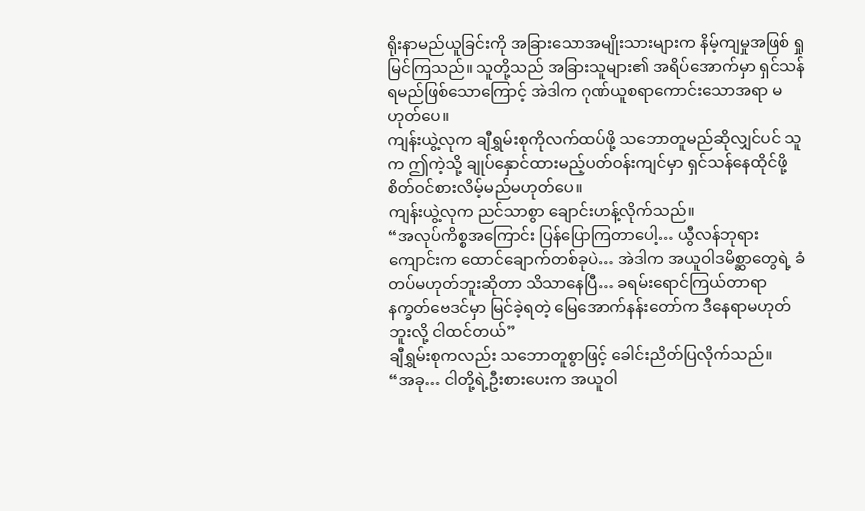ရိုးနာမည်ယူခြင်းကို အခြားသောအမျိုးသားများက နိမ့်ကျမှုအဖြစ် ရှုမြင်ကြသည်။ သူတို့သည် အခြားသူများ၏ အရိပ်အောက်မှာ ရှင်သန်ရမည်ဖြစ်သောကြောင့် အဲဒါက ဂုဏ်ယူစရာကောင်းသောအရာ မဟုတ်ပေ။
ကျန်းယွဲ့လုက ချီရွှမ်းစုကိုလက်ထပ်ဖို့ သဘောတူမည်ဆိုလျှင်ပင် သူက ဤကဲ့သို့ ချုပ်နှောင်ထားမည့်ပတ်ဝန်းကျင်မှာ ရှင်သန်နေထိုင်ဖို့ စိတ်ဝင်စားလိမ့်မည်မဟုတ်ပေ။
ကျန်းယွဲ့လုက ညင်သာစွာ ချောင်းဟန့်လိုက်သည်။
“အလုပ်ကိစ္စအကြောင်း ပြန်ပြောကြတာပေါ့… ယွီလန်ဘုရားကျောင်းက ထောင်ချောက်တစ်ခုပဲ… အဲဒါက အယူဝါဒမိစ္ဆာတွေရဲ့ ခံတပ်မဟုတ်ဘူးဆိုတာ သိသာနေပြီ… ခရမ်းရောင်ကြယ်တာရာနက္ခတ်ဗေဒင်မှာ မြင်ခဲ့ရတဲ့ မြေအောက်နန်းတော်က ဒီနေရာမဟုတ်ဘူးလို့ ငါထင်တယ်”
ချီရွှမ်းစုကလည်း သဘောတူစွာဖြင့် ခေါင်းညိတ်ပြလိုက်သည်။
“အခု… ငါတို့ရဲ့ဦးစားပေးက အယူဝါ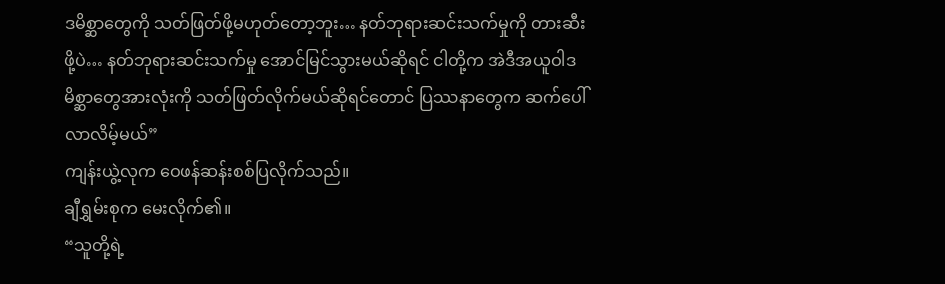ဒမိစ္ဆာတွေကို သတ်ဖြတ်ဖို့မဟုတ်တော့ဘူး… နတ်ဘုရားဆင်းသက်မှုကို တားဆီးဖို့ပဲ… နတ်ဘုရားဆင်းသက်မှု အောင်မြင်သွားမယ်ဆိုရင် ငါတို့က အဲဒီအယူဝါဒမိစ္ဆာတွေအားလုံးကို သတ်ဖြတ်လိုက်မယ်ဆိုရင်တောင် ပြဿနာတွေက ဆက်ပေါ်လာလိမ့်မယ်”
ကျန်းယွဲ့လုက ဝေဖန်ဆန်းစစ်ပြလိုက်သည်။
ချီရွှမ်းစုက မေးလိုက်၏။
“သူတို့ရဲ့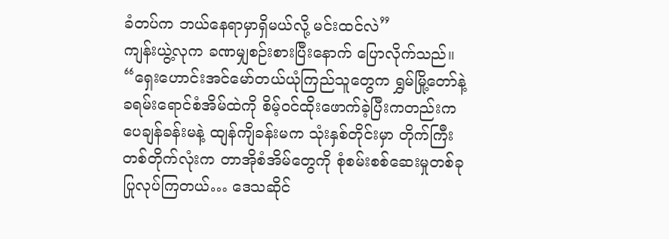ခံတပ်က ဘယ်နေရာမှာရှိမယ်လို့ မင်းထင်လဲ”
ကျန်းယွဲ့လုက ခဏမျှစဉ်းစားပြီးနောက် ပြောလိုက်သည်။
“ရှေးဟောင်းအင်မော်တယ်ယုံကြည်သူတွေက ရွှမ်မြို့တော်နဲ့ ခရမ်းရောင်စံအိမ်ထဲကို စိမ့်ဝင်ထိုးဖောက်ခဲ့ပြီးကတည်းက ပေချန်ခန်းမနဲ့ ထျန်ကျိခန်းမက သုံးနှစ်တိုင်းမှာ တိုက်ကြီးတစ်တိုက်လုံးက တာအိုစံအိမ်တွေကို စုံစမ်းစစ်ဆေးမှုတစ်ခု ပြုလုပ်ကြတယ်… ဒေသဆိုင်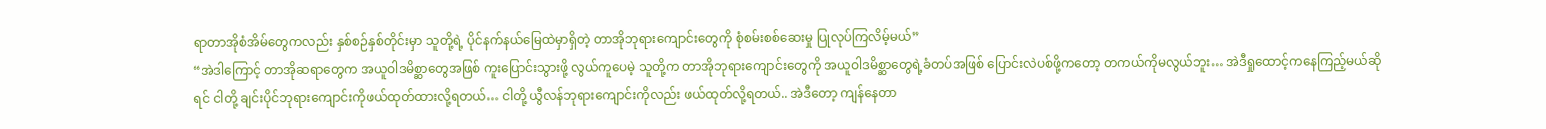ရာတာအိုစံအိမ်တွေကလည်း နှစ်စဉ်နှစ်တိုင်းမှာ သူတို့ရဲ့ ပိုင်နက်နယ်မြေထဲမှာရှိတဲ့ တာအိုဘုရားကျောင်းတွေကို စုံစမ်းစစ်ဆေးမှု ပြုလုပ်ကြလိမ့်မယ်”
“အဲဒါကြောင့် တာအိုဆရာတွေက အယူဝါဒမိစ္ဆာတွေအဖြစ် ကူးပြောင်းသွားဖို့ လွယ်ကူပေမဲ့ သူတို့က တာအိုဘုရားကျောင်းတွေကို အယူဝါဒမိစ္ဆာတွေရဲ့ခံတပ်အဖြစ် ပြောင်းလဲပစ်ဖို့ကတော့ တကယ်ကိုမလွယ်ဘူး… အဲဒီရှုထောင့်ကနေကြည့်မယ်ဆိုရင် ငါတို့ ချင်းပိုင်ဘုရားကျောင်းကိုဖယ်ထုတ်ထားလို့ရတယ်… ငါတို့ ယွီလန်ဘုရားကျောင်းကိုလည်း ဖယ်ထုတ်လို့ရတယ်.. အဲဒီတော့ ကျန်နေတာ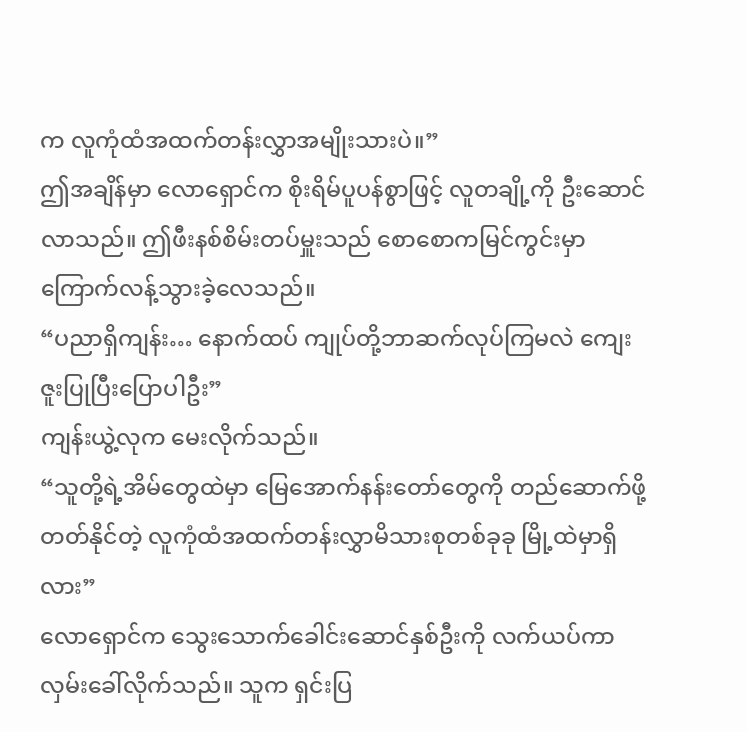က လူကုံထံအထက်တန်းလွှာအမျိုးသားပဲ။”
ဤအချိန်မှာ လောရှောင်က စိုးရိမ်ပူပန်စွာဖြင့် လူတချို့ကို ဦးဆောင်လာသည်။ ဤဖီးနစ်စိမ်းတပ်မှူးသည် စောစောကမြင်ကွင်းမှာ ကြောက်လန့်သွားခဲ့လေသည်။
“ပညာရှိကျန်း… နောက်ထပ် ကျုပ်တို့ဘာဆက်လုပ်ကြမလဲ ကျေးဇူးပြုပြီးပြောပါဦး”
ကျန်းယွဲ့လုက မေးလိုက်သည်။
“သူတို့ရဲ့အိမ်တွေထဲမှာ မြေအောက်နန်းတော်တွေကို တည်ဆောက်ဖို့ တတ်နိုင်တဲ့ လူကုံထံအထက်တန်းလွှာမိသားစုတစ်ခုခု မြို့ထဲမှာရှိလား”
လောရှောင်က သွေးသောက်ခေါင်းဆောင်နှစ်ဦးကို လက်ယပ်ကာ လှမ်းခေါ်လိုက်သည်။ သူက ရှင်းပြ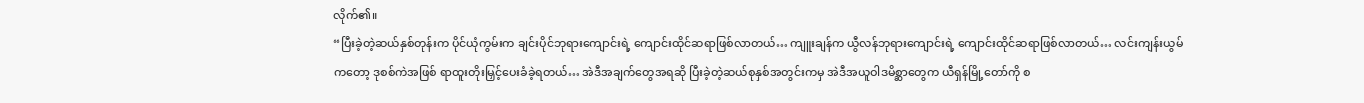လိုက်၏။
“ပြီးခဲ့တဲ့ဆယ်နှစ်တုန်းက ပိုင်ယုံကွမ်းက ချင်းပိုင်ဘုရားကျောင်းရဲ့ ကျောင်းထိုင်ဆရာဖြစ်လာတယ်… ကျူးချန်က ယွီလန်ဘုရားကျောင်းရဲ့ ကျောင်းထိုင်ဆရာဖြစ်လာတယ်… လင်းကျန်းယွမ်ကတော့ ဒုစစ်ကဲအဖြစ် ရာထူးတိုးမြှင့်ပေးခံခဲ့ရတယ်… အဲဒီအချက်တွေအရဆို ပြီးခဲ့တဲ့ဆယ်စုနှစ်အတွင်းကမှ အဲဒီအယူဝါဒမိစ္ဆာတွေက ယီရှန်မြို့တော်ကို စ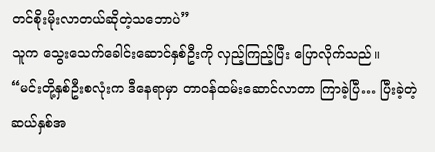တင်စိုးမိုးလာတယ်ဆိုတဲ့သဘောပဲ”
သူက သွေးသေက်ခေါင်းဆောင်နှစ်ဦးကို လှည့်ကြည့်ပြီး ပြောလိုက်သည်။
“မင်းတို့နှစ်ဦးစလုံးက ဒီနေရာမှာ တာဝန်ထမ်းဆောင်လာတာ ကြာခဲ့ပြီ… ပြီးခဲ့တဲ့ဆယ်နှစ်အ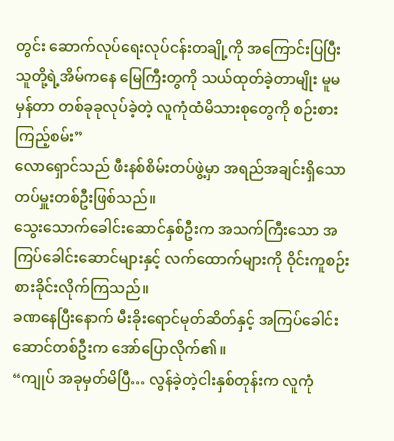တွင်း ဆောက်လုပ်ရေးလုပ်ငန်းတချို့ကို အကြောင်းပြပြီး သူတို့ရဲ့အိမ်ကနေ မြေကြီးတွကို သယ်ထုတ်ခဲ့တာမျိုး မူမမှန်တာ တစ်ခုခုလုပ်ခဲ့တဲ့ လူကုံထံမိသားစုတွေကို စဉ်းစားကြည့်စမ်း”
လောရှောင်သည် ဖီးနစ်စိမ်းတပ်ဖွဲ့မှာ အရည်အချင်းရှိသော တပ်မှူးတစ်ဦးဖြစ်သည်။
သွေးသောက်ခေါင်းဆောင်နှစ်ဦးက အသက်ကြီးသော အကြပ်ခေါင်းဆောင်များနှင့် လက်ထောက်များကို ဝိုင်းကူစဉ်းစားခိုင်းလိုက်ကြသည်။
ခဏနေပြီးနောက် မီးခိုးရောင်မုတ်ဆိတ်နှင့် အကြပ်ခေါင်းဆောင်တစ်ဦးက အော်ပြောလိုက်၏။
“ကျုပ် အခုမှတ်မိပြီ… လွန်ခဲ့တဲ့ငါးနှစ်တုန်းက လူကုံ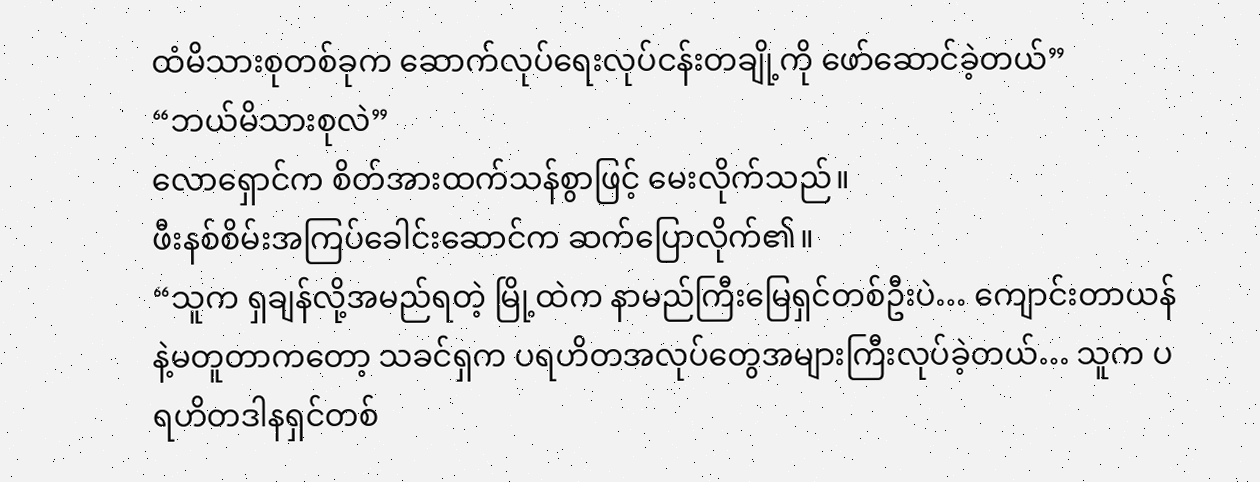ထံမိသားစုတစ်ခုက ဆောက်လုပ်ရေးလုပ်ငန်းတချို့ကို ဖော်ဆောင်ခဲ့တယ်”
“ဘယ်မိသားစုလဲ”
လောရှောင်က စိတ်အားထက်သန်စွာဖြင့် မေးလိုက်သည်။
ဖီးနစ်စိမ်းအကြပ်ခေါင်းဆောင်က ဆက်ပြောလိုက်၏။
“သူက ရှချန်လို့အမည်ရတဲ့ မြို့ထဲက နာမည်ကြီးမြေရှင်တစ်ဦးပဲ… ကျောင်းတာယန်နဲ့မတူတာကတော့ သခင်ရှက ပရဟိတအလုပ်တွေအများကြီးလုပ်ခဲ့တယ်… သူက ပရဟိတဒါနရှင်တစ်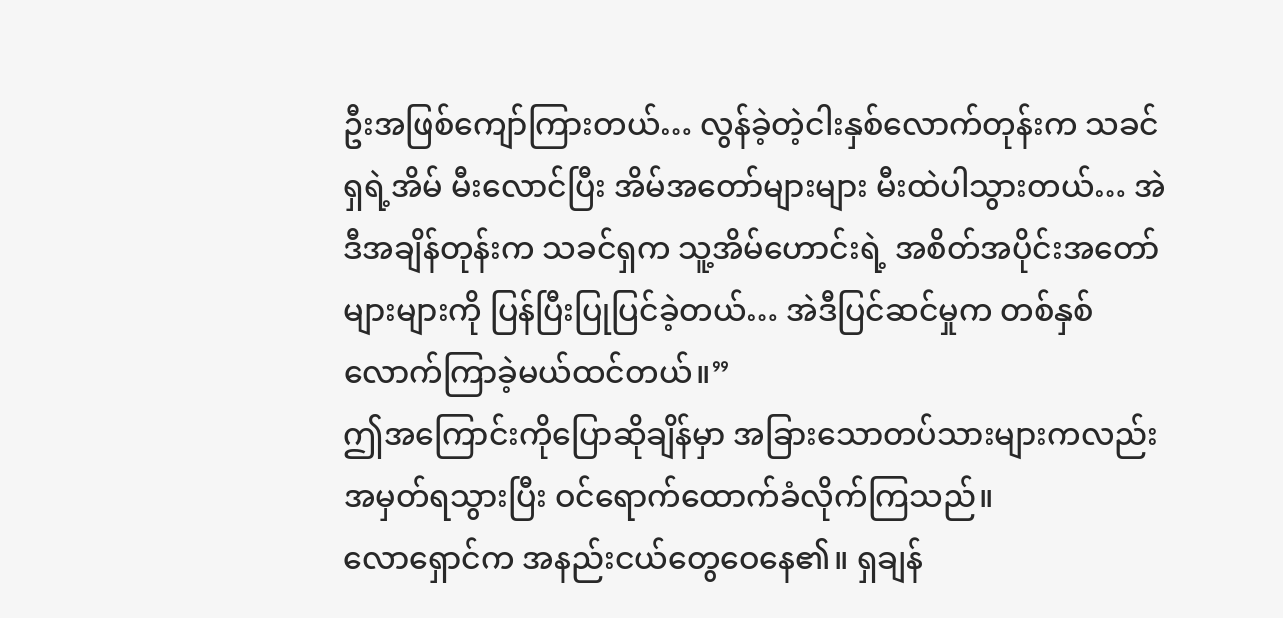ဦးအဖြစ်ကျော်ကြားတယ်… လွန်ခဲ့တဲ့ငါးနှစ်လောက်တုန်းက သခင်ရှရဲ့အိမ် မီးလောင်ပြီး အိမ်အတော်များများ မီးထဲပါသွားတယ်… အဲဒီအချိန်တုန်းက သခင်ရှက သူ့အိမ်ဟောင်းရဲ့ အစိတ်အပိုင်းအတော်များများကို ပြန်ပြီးပြုပြင်ခဲ့တယ်… အဲဒီပြင်ဆင်မှုက တစ်နှစ်လောက်ကြာခဲ့မယ်ထင်တယ်။”
ဤအကြောင်းကိုပြောဆိုချိန်မှာ အခြားသောတပ်သားများကလည်း အမှတ်ရသွားပြီး ဝင်ရောက်ထောက်ခံလိုက်ကြသည်။
လောရှောင်က အနည်းငယ်တွေဝေနေ၏။ ရှချန်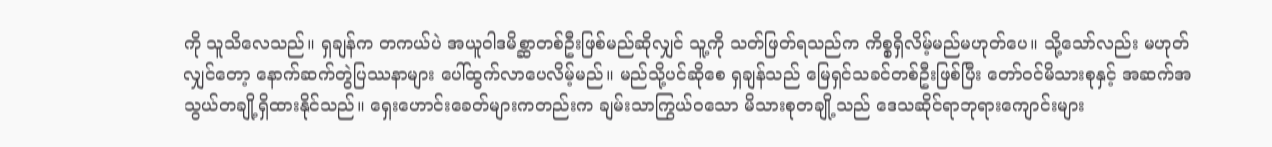ကို သူသိလေသည်။ ရှချန်က တကယ်ပဲ အယူဝါဒမိစ္ဆာတစ်ဦးဖြစ်မည်ဆိုလျှင် သူ့ကို သတ်ဖြတ်ရသည်က ကိစ္စရှိလိမ့်မည်မဟုတ်ပေ။ သို့သော်လည်း မဟုတ်လျှင်တော့ နောက်ဆက်တွဲပြဿနာများ ပေါ်ထွက်လာပေလိမ့်မည်။ မည်သို့ပင်ဆိုစေ ရှချန်သည် မြေရှင်သခင်တစ်ဦးဖြစ်ပြီး တော်ဝင်မိသားစုနှင့် အဆက်အသွယ်တချို့ရှိထားနိုင်သည်။ ရှေးဟောင်းခေတ်များကတည်းက ချမ်းသာကြွယ်ဝသော မိသားစုတချို့သည် ဒေသဆိုင်ရာဘုရားကျောင်းများ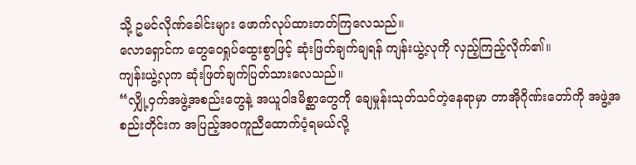သို့ ဥမင်လိုဏ်ခေါင်းများ ဖောက်လုပ်ထားတတ်ကြလေသည်။
လောရှောင်က တွေဝေရှုပ်ထွေးစွာဖြင့် ဆုံးဖြတ်ချက်ချရန် ကျန်းယွဲ့လုကို လှည့်ကြည့်လိုက်၏။
ကျန်းယွဲ့လုက ဆုံးဖြတ်ချက်ပြတ်သားလေသည်။
“လျှို့ဝှက်အဖွဲ့အစည်းတွေနဲ့ အယူဝါဒမိစ္ဆာတွေကို ချေမှုန်းသုတ်သင်တဲ့နေရာမှာ တာအိုဂိုဏ်းတော်ကို အဖွဲ့အစည်းတိုင်းက အပြည့်အဝကူညီထောက်ပံ့ရမယ်လို့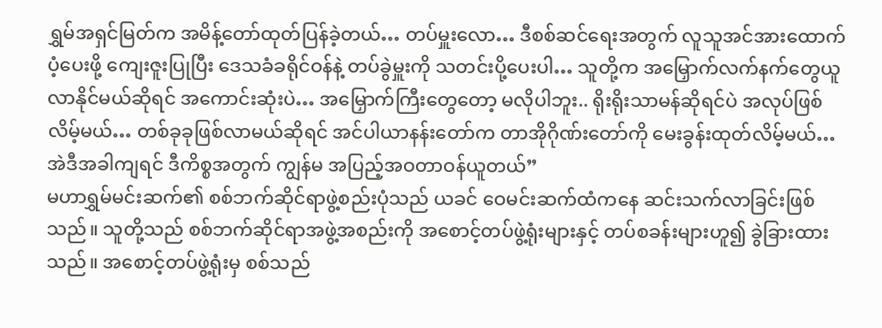ရွှမ်အရှင်မြတ်က အမိန့်တော်ထုတ်ပြန်ခဲ့တယ်… တပ်မှူးလော… ဒီစစ်ဆင်ရေးအတွက် လူသူအင်အားထောက်ပံ့ပေးဖို့ ကျေးဇူးပြုပြီး ဒေသခံခရိုင်ဝန်နဲ့ တပ်ခွဲမှူးကို သတင်းပို့ပေးပါ… သူတို့က အမြှောက်လက်နက်တွေယူလာနိုင်မယ်ဆိုရင် အကောင်းဆုံးပဲ… အမြှောက်ကြီးတွေတော့ မလိုပါဘူး.. ရိုးရိုးသာမန်ဆိုရင်ပဲ အလုပ်ဖြစ်လိမ့်မယ်… တစ်ခုခုဖြစ်လာမယ်ဆိုရင် အင်ပါယာနန်းတော်က တာအိုဂိုဏ်းတော်ကို မေးခွန်းထုတ်လိမ့်မယ်… အဲဒီအခါကျရင် ဒီကိစ္စအတွက် ကျွန်မ အပြည့်အဝတာဝန်ယူတယ်”
မဟာရွှမ်မင်းဆက်၏ စစ်ဘက်ဆိုင်ရာဖွဲ့စည်းပုံသည် ယခင် ဝေမင်းဆက်ထံကနေ ဆင်းသက်လာခြင်းဖြစ်သည်။ သူတို့သည် စစ်ဘက်ဆိုင်ရာအဖွဲ့အစည်းကို အစောင့်တပ်ဖွဲ့ရုံးများနှင့် တပ်စခန်းများဟူ၍ ခွဲခြားထားသည်။ အစောင့်တပ်ဖွဲ့ရုံးမှ စစ်သည်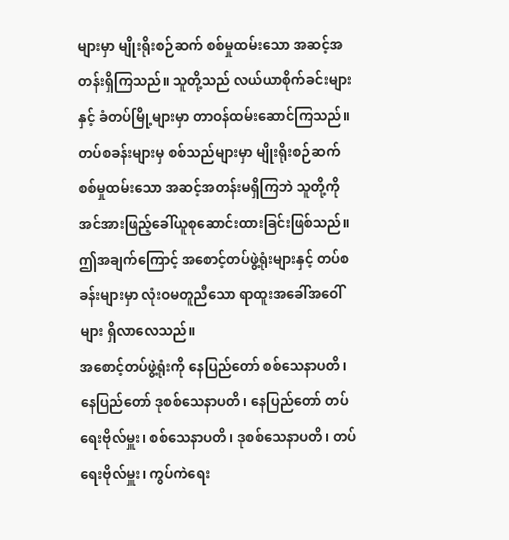များမှာ မျိုးရိုးစဉ်ဆက် စစ်မှုထမ်းသော အဆင့်အတန်းရှိကြသည်။ သူတို့သည် လယ်ယာစိုက်ခင်းများနှင့် ခံတပ်မြို့များမှာ တာဝန်ထမ်းဆောင်ကြသည်။ တပ်စခန်းများမှ စစ်သည်များမှာ မျိုးရိုးစဉ်ဆက်စစ်မှုထမ်းသော အဆင့်အတန်းမရှိကြဘဲ သူတို့ကို အင်အားဖြည့်ခေါ်ယူစုဆောင်းထားခြင်းဖြစ်သည်။
ဤအချက်ကြောင့် အစောင့်တပ်ဖွဲ့ရုံးများနှင့် တပ်စခန်းများမှာ လုံးဝမတူညီသော ရာထူးအခေါ်အဝေါ်များ ရှိလာလေသည်။
အစောင့်တပ်ဖွဲ့ရုံးကို နေပြည်တော် စစ်သေနာပတိ၊ နေပြည်တော် ဒုစစ်သေနာပတိ၊ နေပြည်တော် တပ်ရေးဗိုလ်မှူး၊ စစ်သေနာပတိ၊ ဒုစစ်သေနာပတိ၊ တပ်ရေးဗိုလ်မှူး၊ ကွပ်ကဲရေး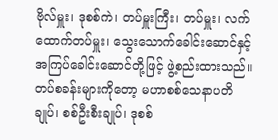ဗိုလ်မှူး၊ ဒုစစ်ကဲ၊ တပ်မှူးကြီး၊ တပ်မှူး၊ လက်ထောက်တပ်မှူး၊ သွေးသောက်ခေါင်းဆောင်နှင့် အကြပ်ခေါင်းဆောင်တို့ဖြင့် ဖွဲ့စည်းထားသည်။
တပ်စခန်းများကိုတော့ မဟာစစ်သေနာပတိချုပ်၊ စစ်ဦးစီးချုပ်၊ ဒုစစ်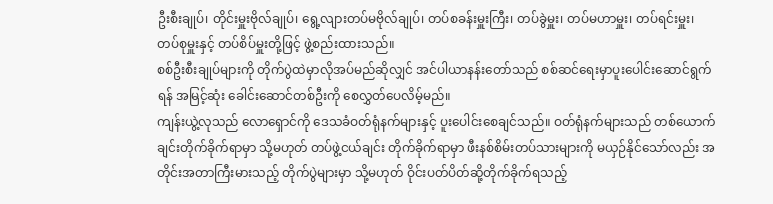ဦးစီးချုပ်၊ တိုင်းမှူးဗိုလ်ချုပ်၊ ရွေ့လျားတပ်မဗိုလ်ချုပ်၊ တပ်စခန်းမှူးကြီး၊ တပ်ခွဲမှူး၊ တပ်မဟာမှူး၊ တပ်ရင်းမှူး၊ တပ်စုမှူးနှင့် တပ်စိပ်မှူးတို့ဖြင့် ဖွဲ့စည်းထားသည်။
စစ်ဦးစီးချုပ်များကို တိုက်ပွဲထဲမှာလိုအပ်မည်ဆိုလျှင် အင်ပါယာနန်းတော်သည် စစ်ဆင်ရေးမှာပူးပေါင်းဆောင်ရွက်ရန် အမြင့်ဆုံး ခေါင်းဆောင်တစ်ဦးကို စေလွှတ်ပေလိမ့်မည်။
ကျန်းယွဲ့လုသည် လောရှောင်ကို ဒေသခံဝတ်ရုံနက်များနှင့် ပူးပေါင်းစေချင်သည်။ ဝတ်ရုံနက်များသည် တစ်ယောက်ချင်းတိုက်ခိုက်ရာမှာ သို့မဟုတ် တပ်ဖွဲ့ငယ်ချင်း တိုက်ခိုက်ရာမှာ ဖီးနစ်စိမ်းတပ်သားများကို မယှဉ်နိုင်သော်လည်း အတိုင်းအတာကြီးမားသည့် တိုက်ပွဲများမှာ သို့မဟုတ် ဝိုင်းပတ်ပိတ်ဆို့တိုက်ခိုက်ရသည့်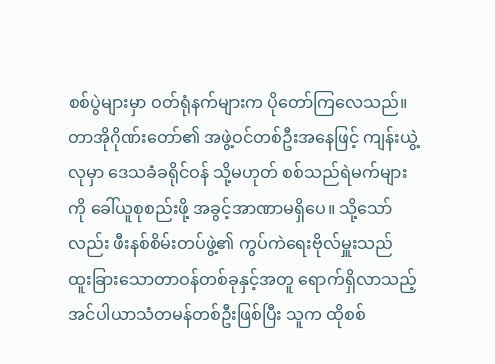စစ်ပွဲများမှာ ဝတ်ရုံနက်များက ပိုတော်ကြလေသည်။
တာအိုဂိုဏ်းတော်၏ အဖွဲ့ဝင်တစ်ဦးအနေဖြင့် ကျန်းယွဲ့လုမှာ ဒေသခံခရိုင်ဝန် သို့မဟုတ် စစ်သည်ရဲမက်များကို ခေါ်ယူစုစည်းဖို့ အခွင့်အာဏာမရှိပေ။ သို့သော်လည်း ဖီးနစ်စိမ်းတပ်ဖွဲ့၏ ကွပ်ကဲရေးဗိုလ်မှူးသည် ထူးခြားသောတာဝန်တစ်ခုနှင့်အတူ ရောက်ရှိလာသည့် အင်ပါယာသံတမန်တစ်ဦးဖြစ်ပြီး သူက ထိုစစ်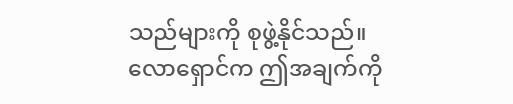သည်များကို စုဖွဲ့နိုင်သည်။
လောရှောင်က ဤအချက်ကို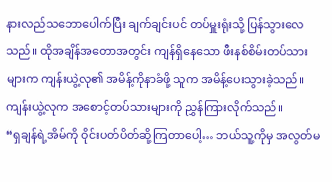နားလည်သဘောပေါက်ပြီး ချက်ချင်းပင် တပ်မှူးရုံးသို့ ပြန်သွားလေသည်။ ထိုအချိန်အတောအတွင်း ကျန်ရှိနေသော ဖီးနစ်စိမ်းတပ်သားများက ကျန်းယွဲ့လု၏ အမိန့်ကိုနာခံဖို့ သူက အမိန့်ပေးသွားခဲ့သည်။
ကျန်းယွဲ့လုက အစောင့်တပ်သားများကို ညွှန်ကြားလိုက်သည်။
“ရှချန်ရဲ့အိမ်ကို ဝိုင်းပတ်ပိတ်ဆို့ကြတာပေါ့… ဘယ်သူ့ကိုမှ အလွတ်မ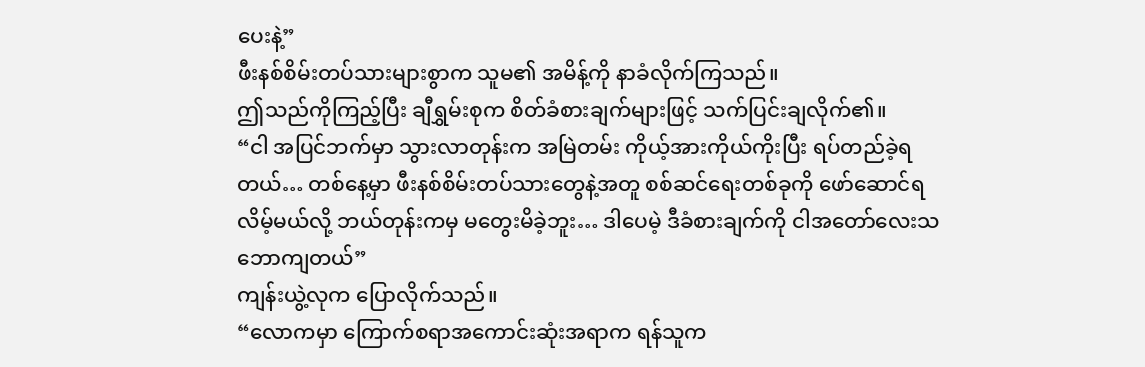ပေးနဲ့”
ဖီးနစ်စိမ်းတပ်သားများစွာက သူမ၏ အမိန့်ကို နာခံလိုက်ကြသည်။
ဤသည်ကိုကြည့်ပြီး ချီရွှမ်းစုက စိတ်ခံစားချက်များဖြင့် သက်ပြင်းချလိုက်၏။
“ငါ အပြင်ဘက်မှာ သွားလာတုန်းက အမြဲတမ်း ကိုယ့်အားကိုယ်ကိုးပြီး ရပ်တည်ခဲ့ရတယ်… တစ်နေ့မှာ ဖီးနစ်စိမ်းတပ်သားတွေနဲ့အတူ စစ်ဆင်ရေးတစ်ခုကို ဖော်ဆောင်ရလိမ့်မယ်လို့ ဘယ်တုန်းကမှ မတွေးမိခဲ့ဘူး… ဒါပေမဲ့ ဒီခံစားချက်ကို ငါအတော်လေးသဘောကျတယ်”
ကျန်းယွဲ့လုက ပြောလိုက်သည်။
“လောကမှာ ကြောက်စရာအကောင်းဆုံးအရာက ရန်သူက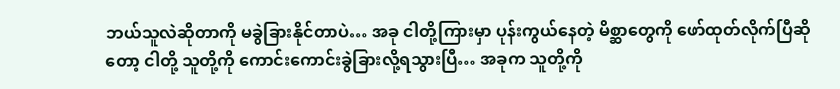ဘယ်သူလဲဆိုတာကို မခွဲခြားနိုင်တာပဲ… အခု ငါတို့ကြားမှာ ပုန်းကွယ်နေတဲ့ မိစ္ဆာတွေကို ဖော်ထုတ်လိုက်ပြီဆိုတော့ ငါတို့ သူတို့ကို ကောင်းကောင်းခွဲခြားလို့ရသွားပြီ… အခုက သူတို့ကို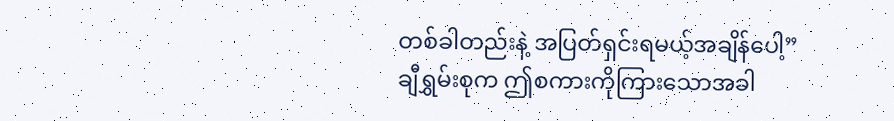တစ်ခါတည်းနဲ့ အပြတ်ရှင်းရမယ့်အချိန်ပေါ့”
ချီရွှမ်းစုက ဤစကားကိုကြားသောအခါ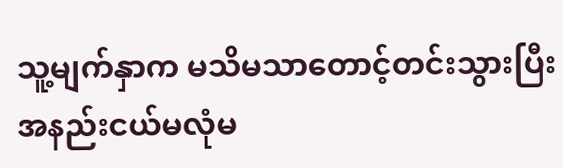သူ့မျက်နှာက မသိမသာတောင့်တင်းသွားပြီး အနည်းငယ်မလုံမ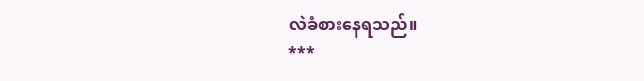လဲခံစားနေရသည်။
***